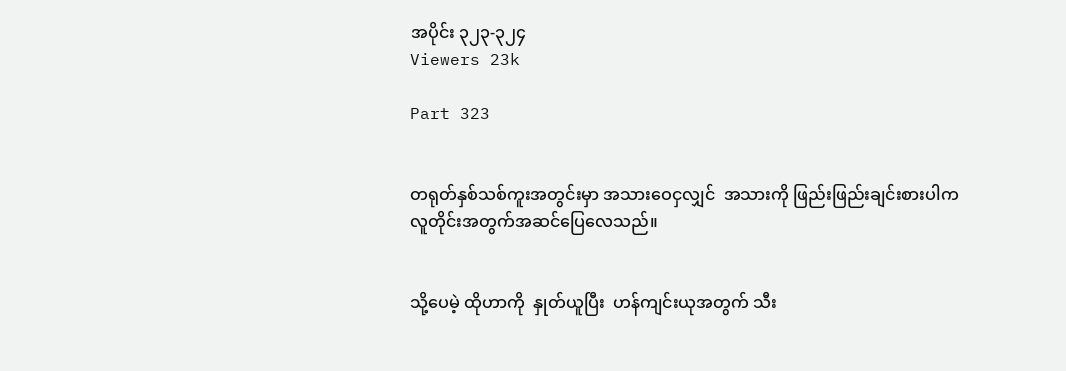အပိုင်း ၃၂၃-၃၂၄
Viewers 23k

Part 323


တရုတ်နှစ်သစ်ကူးအတွင်းမှာ အသားဝေငှလျှင်  အသားကို ဖြည်းဖြည်းချင်းစားပါက လူတိုင်းအတွက်အဆင်ပြေလေသည်။


သို့ပေမဲ့ ထိုဟာကို  နှုတ်ယူပြီး  ဟန်ကျင်းယုအတွက် သီး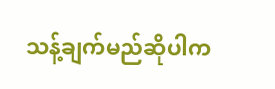သန့်ချက်မည်ဆိုပါက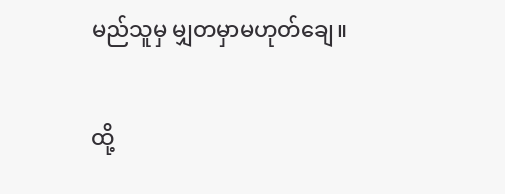မည်သူမှ မျှတမှာမဟုတ်ချေ။


ထို့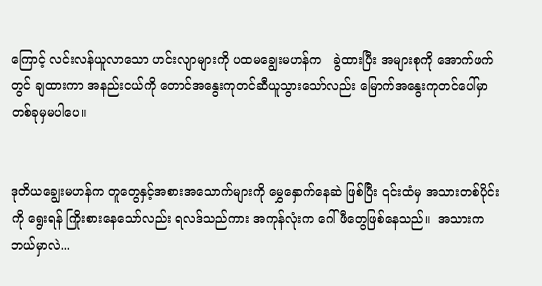ကြောင့် လင်းလန်ယူလာသော ဟင်းလျာများကို ပထမချွေးမဟန်က   ခွဲထားပြီး အများစုကို အောက်ဖက်တွင် ချထားကာ အနည်းငယ်ကို တောင်အနွေးကုတင်ဆီယူသွားသော်လည်း မြောက်အနွေးကုတင်ပေါ်မှာ တစ်ခုမှမပါပေ။


ဒုတိယချွေးမဟန်က တူတွေနှင့်အစားအသောက်များကို မွှေနှောက်နေဆဲ ဖြစ်ပြီး ၎င်းထံမှ အသားတစ်ပိုင်းကို ရွေးရန် ကြိုးစားနေသော်လည်း ရလဒ်သည်ကား အကုန်လုံးက ဂေါ်ဖီတွေဖြစ်နေသည်။  အသားက ဘယ်မှာလဲ...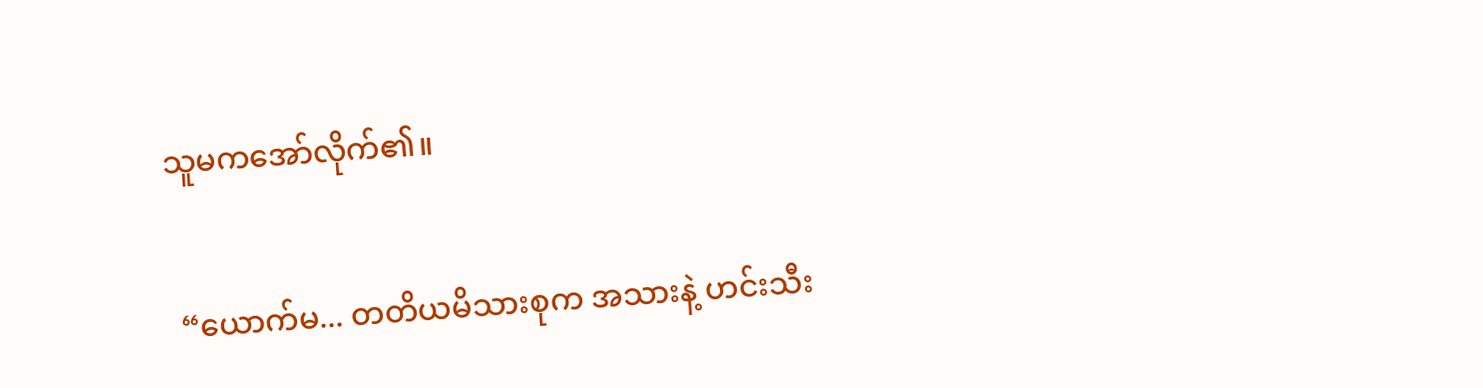သူမကအော်လိုက်၏။


 “ယောက်မ... တတိယမိသားစုက အသားနဲ့ ဟင်းသီး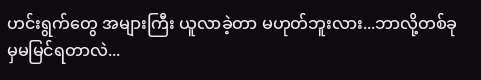ဟင်းရွက်တွေ အများကြီး ယူလာခဲ့တာ မဟုတ်ဘူးလား...ဘာလို့တစ်ခုမှမမြင်ရတာလဲ...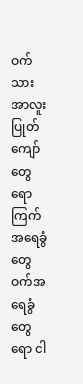ဝက်သားအာလူးပြုတ်ကျော်တွေရော ကြက်အရေခွံတွေဝက်အရေခွံတွေရော ငါ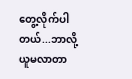တွေ့လိုက်ပါတယ်...ဘာလို့ ယူမလာတာ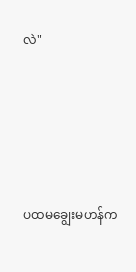လဲ"





ပထမချွေးမဟန်က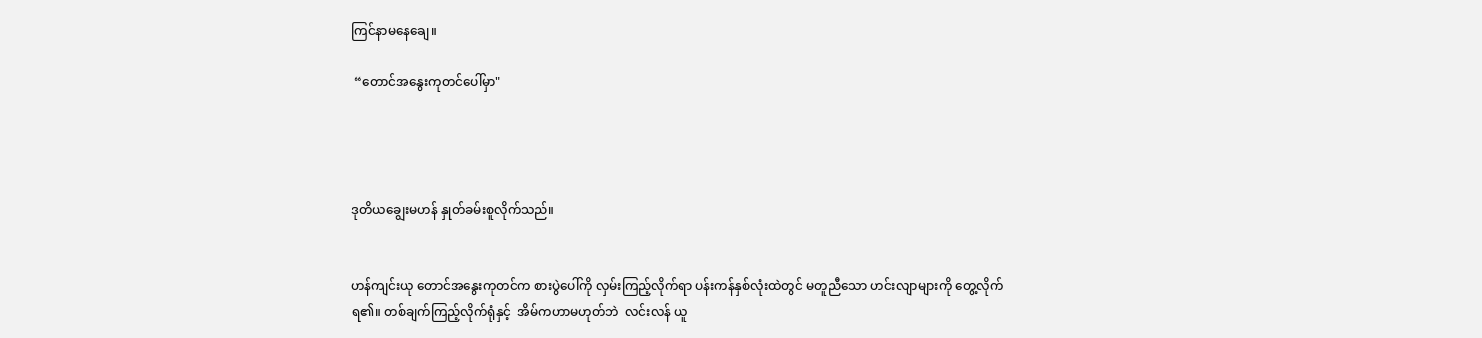ကြင်နာမနေချေ။

 “တောင်အနွေးကုတင်ပေါ်မှာ"




ဒုတိယချွေးမဟန် နှုတ်ခမ်းစူလိုက်သည်။


ဟန်ကျင်းယု တောင်အနွေးကုတင်က စားပွဲပေါ်ကို လှမ်းကြည့်လိုက်ရာ ပန်းကန်နှစ်လုံးထဲတွင် မတူညီသော ဟင်းလျာများကို တွေ့လိုက်ရ၏။ တစ်ချက်ကြည့်လိုက်ရုံနှင့်  အိမ်ကဟာမဟုတ်ဘဲ  လင်းလန် ယူ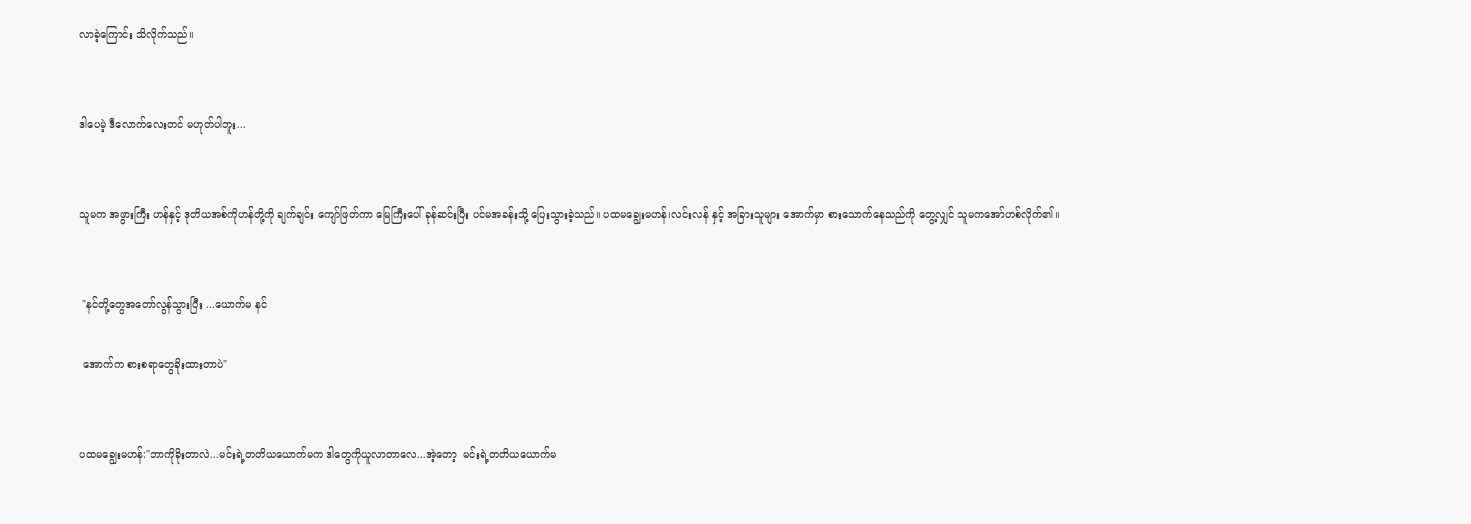လာခဲ့ကြောင်း သိလိုက်သည်။


ဒါပေမဲ့ ဒီလောက်လေးတင် မဟုတ်ပါဘူး...


သူမက အဖွားကြီး ဟန်နှင့် ဒုတိယအစ်ကိုဟန်တို့ကို ချက်ချင်း ကျော်ဖြတ်ကာ မြေကြီးပေါ် ခုန်ဆင်းပြီး ပင်မအခန်းသို့ ပြေးသွားခဲ့သည်။ ပထမချွေးမဟန်၊လင်းလန် နှင့် အခြားသူများ အောက်မှာ စားသောက်နေသည်ကို တွေ့လျှင် သူမကအော်ဟစ်လိုက်၏။


 "နင်တို့တွေအတော်လွန်သွားပြီး ...ယောက်မ နင်

 အောက်က စားစရာတွေခိုးထားတာပဲ"


ပထမချွေးမဟန်:"ဘာကိုခိုးတာလဲ...မင်းရဲ့တတိယယောက်မက ဒါတွေကိုယူလာတာလေ...အဲ့တော့  မင်းရဲ့တတိယယောက်မ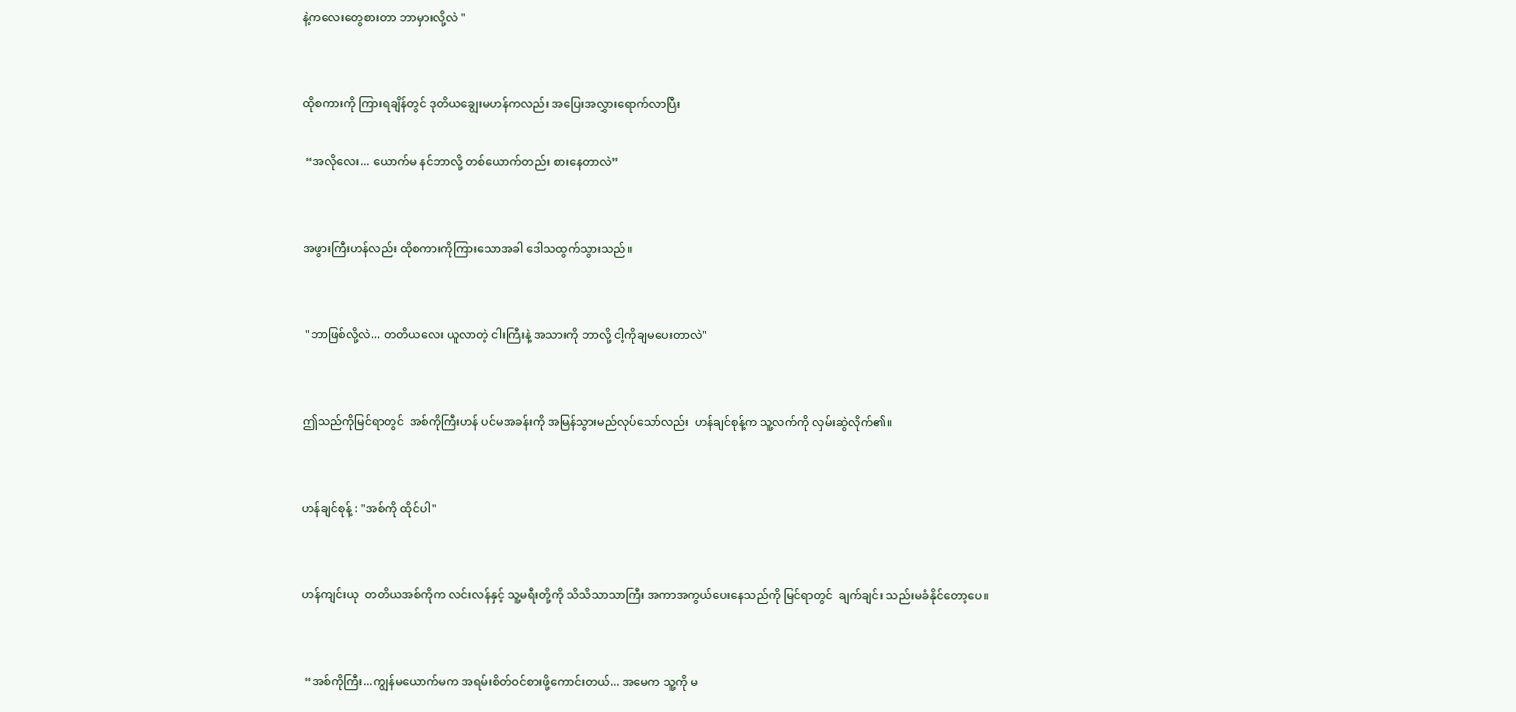နဲ့ကလေးတွေစားတာ ဘာမှားလို့လဲ "


ထိုစကားကို ကြားရချိန်တွင် ဒုတိယချွေးမဟန်ကလည်း အပြေးအလွှားရောက်လာပြီး

 “အလိုလေး... ယောက်မ နင်ဘာလို့ တစ်ယောက်တည်း စားနေတာလဲ”


အဖွားကြီးဟန်လည်း ထိုစကားကိုကြားသောအခါ ဒေါသထွက်သွားသည်။


 "ဘာဖြစ်လို့လဲ... တတိယလေး ယူလာတဲ့ ငါးကြီးနဲ့ အသားကို ဘာလို့ ငါ့ကိုချမပေးတာလဲ"


ဤသည်ကိုမြင်ရာတွင်  အစ်ကိုကြီးဟန် ပင်မအခန်းကို အမြန်သွားမည်လုပ်သော်လည်း  ဟန်ချင်စုန့်က သူ့လက်ကို လှမ်းဆွဲလိုက်၏။


ဟန်ချင်စုန့် : "အစ်ကို ထိုင်ပါ"


ဟန်ကျင်းယု  တတိယအစ်ကိုက လင်းလန်နှင့် သူ့မရီးတို့ကို သိသိသာသာကြီး အကာအကွယ်ပေးနေသည်ကို မြင်ရာတွင်  ချက်ချင်း သည်းမခံနိုင်တော့ပေ။


 “အစ်ကိုကြီး...ကျွန်မယောက်မက အရမ်းစိတ်ဝင်စားဖို့ကောင်းတယ်... အမေက သူ့ကို မ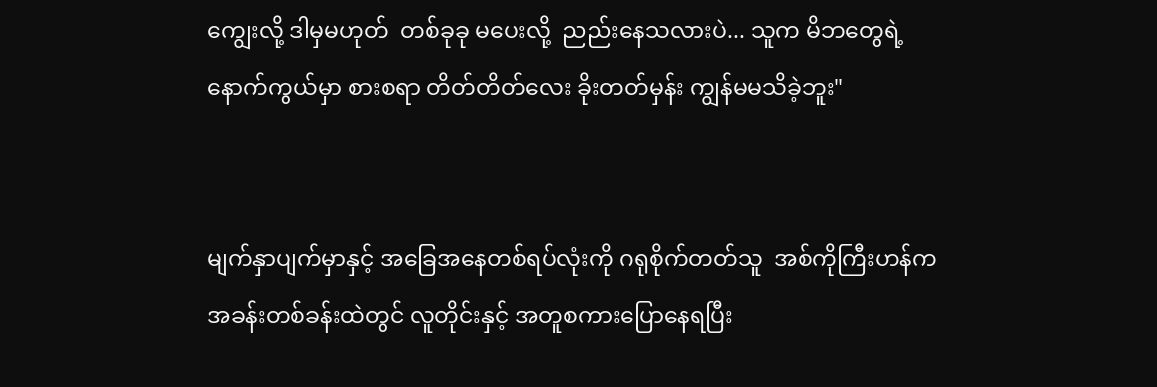ကျွေးလို့ ဒါမှမဟုတ်  တစ်ခုခု မပေးလို့  ညည်းနေသလားပဲ... သူက မိဘတွေရဲ့နောက်ကွယ်မှာ စားစရာ တိတ်တိတ်လေး ခိုးတတ်မှန်း ကျွန်မမသိခဲ့ဘူး"


မျက်နှာပျက်မှာနှင့် အခြေအနေတစ်ရပ်လုံးကို ဂရုစိုက်တတ်သူ  အစ်ကိုကြီးဟန်က အခန်းတစ်ခန်းထဲတွင် လူတိုင်းနှင့် အတူစကားပြောနေရပြီး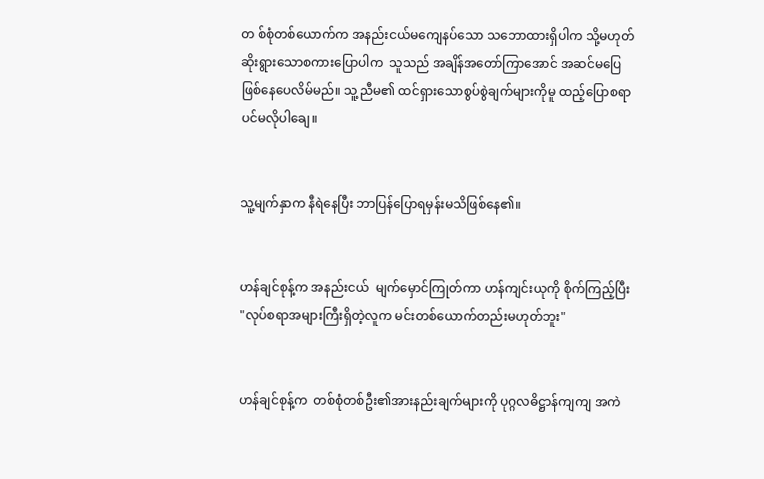တ စ်စုံတစ်ယောက်က အနည်းငယ်မကျေနပ်သော သဘောထားရှိပါက သို့မဟုတ် ဆိုးရွားသောစကားပြောပါက  သူသည် အချိန်အတော်ကြာအောင် အဆင်မပြေဖြစ်နေပေလိမ်မည်။ သူ့ညီမ၏ ထင်ရှားသောစွပ်စွဲချက်များကိုမူ ထည့်ပြောစရာပင်မလိုပါချေ။


သူ့မျက်နှာက နီရဲနေပြီး ဘာပြန်ပြောရမှန်းမသိဖြစ်နေ၏။


ဟန်ချင်စုန့်က အနည်းငယ်  မျက်မှောင်ကြုတ်ကာ ဟန်ကျင်းယုကို စိုက်ကြည့်ပြီး "လုပ်စရာအများကြီးရှိတဲ့လူက မင်းတစ်ယောက်တည်းမဟုတ်ဘူး"


ဟန်ချင်စုန့်က  တစ်စုံတစ်ဦး၏အားနည်းချက်များကို ပုဂ္ဂလဓိဋ္ဌာန်ကျကျ အကဲ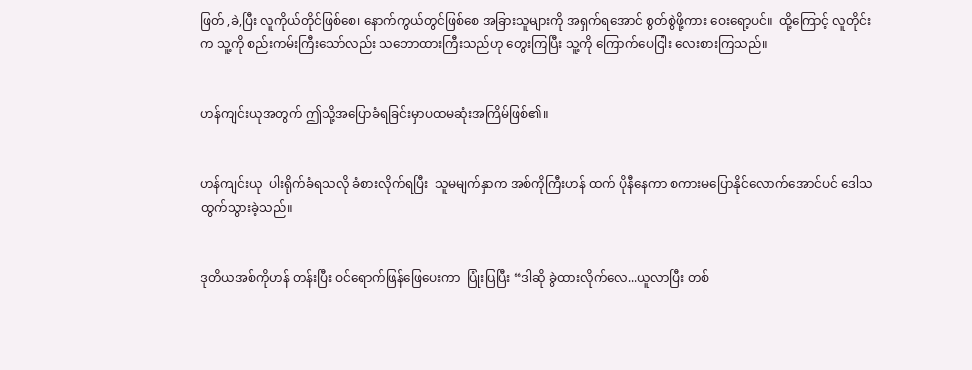ဖြတ် ,ခဲ,ပြီး လူကိုယ်တိုင်ဖြစ်စေ၊ နောက်ကွယ်တွင်ဖြစ်စေ အခြားသူများကို အရှက်ရအောင် စွတ်စွဲဖို့ကား ဝေးရော့ပင်။  ထို့ကြောင့် လူတိုင်းက သူ့ကို စည်းကမ်းကြီးသော်လည်း သဘောထားကြီးသည်ဟု တွေးကြပြီး သူ့ကို ကြောက်ပေငြါး လေးစားကြသည်။


ဟန်ကျင်းယုအတွက် ဤသို့အပြောခံရခြင်းမှာပထမဆုံးအကြိမ်ဖြစ်၏။


ဟန်ကျင်းယု  ပါးရိုက်ခံရသလို ခံစားလိုက်ရပြီး  သူမမျက်နှာက အစ်ကိုကြီးဟန် ထက် ပိုနီနေကာ စကားမပြောနိုင်လောက်အောင်ပင် ဒေါသထွက်သွားခဲ့သည်။


ဒုတိယအစ်ကိုဟန် တန်းပြီး ဝင်ရောက်ဖြန်ဖြေပေးကာ  ပြုံးပြပြီး “ဒါဆို ခွဲထားလိုက်လေ...ယူလာပြီး တစ်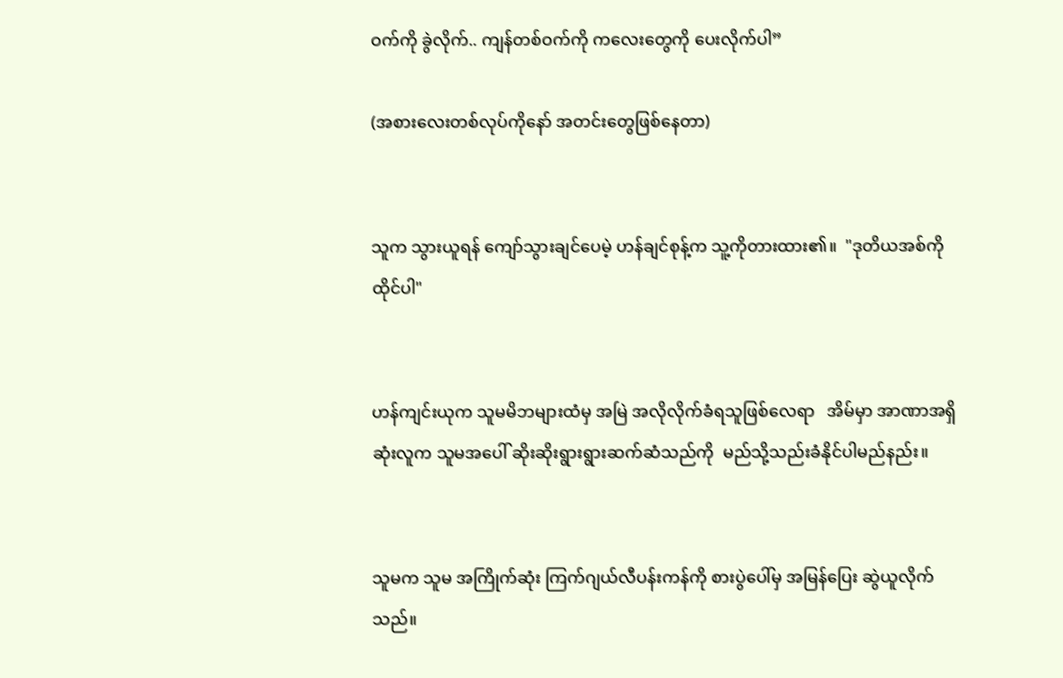ဝက်ကို ခွဲလိုက်.. ကျန်တစ်ဝက်ကို ကလေးတွေကို ပေးလိုက်ပါ”

(အစားလေးတစ်လုပ်ကိုနော် အတင်းတွေဖြစ်နေတာ)


သူက သွားယူရန် ကျော်သွားချင်ပေမဲ့ ဟန်ချင်စုန့်က သူ့ကိုတားထား၏။  "ဒုတိယအစ်ကို ထိုင်ပါ"


ဟန်ကျင်းယုက သူမမိဘများထံမှ အမြဲ အလိုလိုက်ခံရသူဖြစ်လေရာ   အိမ်မှာ အာဏာအရှိဆုံးလူက သူမအပေါ် ဆိုးဆိုးရွားရွားဆက်ဆံသည်ကို  မည်သို့သည်းခံနိုင်ပါမည်နည်း။


သူမက သူမ အကြိုက်ဆုံး ကြက်ဂျယ်လီပန်းကန်ကို စားပွဲပေါ်မှ အမြန်ပြေး ဆွဲယူလိုက်သည်။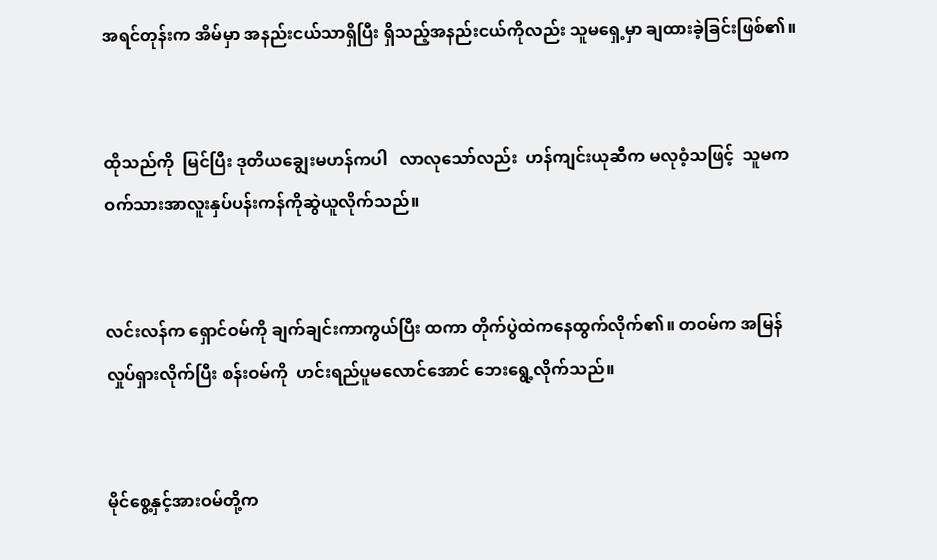အရင်တုန်းက အိမ်မှာ အနည်းငယ်သာရှိပြီး ရှိသည့်အနည်းငယ်ကိုလည်း သူမရှေ့မှာ ချထားခဲ့ခြင်းဖြစ်၏။


ထိုသည်ကို  မြင်ပြီး ဒုတိယချွေးမဟန်ကပါ   လာလုသော်လည်း  ဟန်ကျင်းယုဆီက မလုဝံ့သဖြင့်  သူမက ဝက်သားအာလူးနှပ်ပန်းကန်ကိုဆွဲယူလိုက်သည်။


လင်းလန်က ရှောင်ဝမ်ကို ချက်ချင်းကာကွယ်ပြီး ထကာ တိုက်ပွဲထဲကနေထွက်လိုက်၏။ တဝမ်က အမြန်လှုပ်ရှားလိုက်ပြီး စန်းဝမ်ကို  ဟင်းရည်ပူမလောင်အောင် ဘေးရွေ့လိုက်သည်။


မိုင်စွေ့နှင့်အားဝမ်တို့က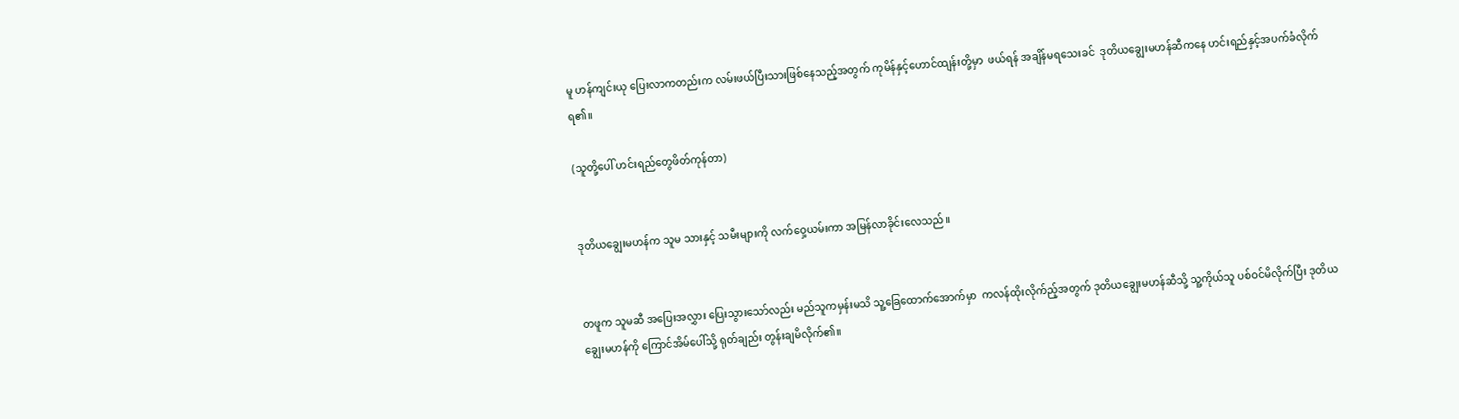မူ ဟန်ကျင်းယု ပြေးလာကတည်းက လမ်းဖယ်ပြီးသားဖြစ်နေသည့်အတွက် ကုမိန်နှင့်ဟောင်ထျန်းတို့မှာ  ဖယ်ရန် အချိန်မရသေးခင်  ဒုတိယချွေးမဟန်ဆီကနေ ဟင်းရည်နှင့်အပက်ခံလိုက်ရ၏။

(သူတို့ပေါ် ဟင်းရည်တွေဖိတ်ကုန်တာ)


ဒုတိယချွေးမဟန်က သူမ သားနှင့် သမီးများကို လက်ဝှေ့ယမ်းကာ အမြန်လာခိုင်းလေသည်။


တဖူက သူမဆီ အပြေးအလွှား ပြေးသွားသော်လည်း မည်သူကမှန်းမသိ သူ့ခြေထောက်အောက်မှာ  ကလန်ထိုးလိုက်ည့်အတွက် ဒုတိယချွေးမဟန်ဆီသို့ သူ့ကိုယ်သူ ပစ်ဝင်မိလိုက်ပြီး ဒုတိယချွေးမဟန်ကို ကြောင်အိမ်ပေါ်သို့ ရုတ်ချည်း တွန်းချမိလိုက်၏။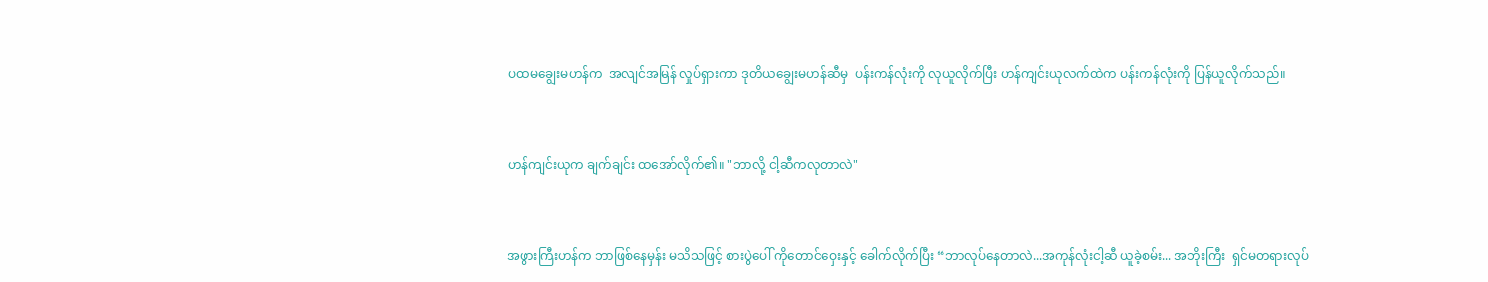ပထမချွေးမဟန်က  အလျင်အမြန် လှုပ်ရှားကာ ဒုတိယချွေးမဟန်ဆီမှ  ပန်းကန်လုံးကို လုယူလိုက်ပြီး ဟန်ကျင်းယုလက်ထဲက ပန်းကန်လုံးကို ပြန်ယူလိုက်သည်။


ဟန်ကျင်းယုက ချက်ချင်း ထအော်လိုက်၏။ "ဘာလို့ ငါ့ဆီကလုတာလဲ"


အဖွားကြီးဟန်က ဘာဖြစ်နေမှန်း မသိသဖြင့် စားပွဲပေါ် ကိုတောင်ဝှေးနှင့် ခေါက်လိုက်ပြီး “ဘာလုပ်နေတာလဲ...အကုန်လုံးငါ့ဆီ ယူခဲ့စမ်း... အဘိုးကြီး  ရှင်မတရားလုပ်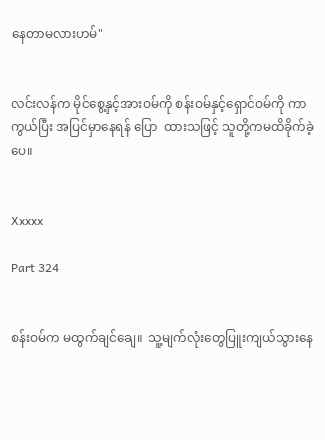နေတာမလားဟမ်"


လင်းလန်က မိုင်စွေ့နှင့်အားဝမ်ကို စန်းဝမ်နှင့်ရှောင်ဝမ်ကို ကာကွယ်ပြီး အပြင်မှာနေရန် ပြော  ထားသဖြင့် သူတို့ကမထိခိုက်ခဲ့ပေ။


Xxxxx

Part 324


စန်းဝမ်က မထွက်ချင်ချေ။  သူ့မျက်လုံးတွေပြူးကျယ်သွားနေ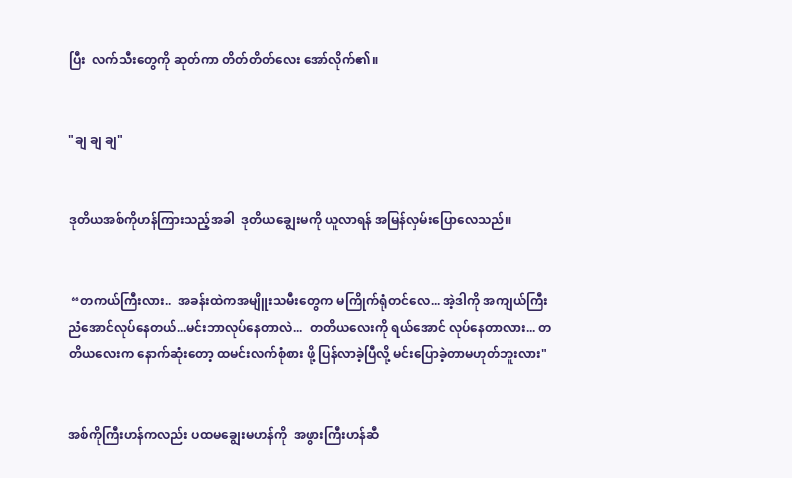ပြီး  လက်သီးတွေကို ဆုတ်ကာ တိတ်တိတ်လေး အော်လိုက်၏။


"ချ ချ ချ"


ဒုတိယအစ်ကိုဟန်ကြားသည့်အခါ  ဒုတိယချွေးမကို ယူလာရန် အမြန်လှမ်းပြောလေသည်။


 “တကယ်ကြီးလား..  အခန်းထဲကအမျိူးသမီးတွေက မကြိုက်ရုံတင်လေ... အဲ့ဒါကို အကျယ်ကြီးညံအောင်လုပ်နေတယ်...မင်းဘာလုပ်နေတာလဲ...  တတိယလေးကို ရယ်အောင် လုပ်နေတာလား... တတိယလေးက နောက်ဆုံးတော့ ထမင်းလက်စုံစား ဖို့ ပြန်လာခဲ့ပြီလို့ မင်းပြောခဲ့တာမဟုတ်ဘူးလား"


အစ်ကိုကြီးဟန်ကလည်း ပထမချွေးမဟန်ကို  အဖွားကြီးဟန်ဆီ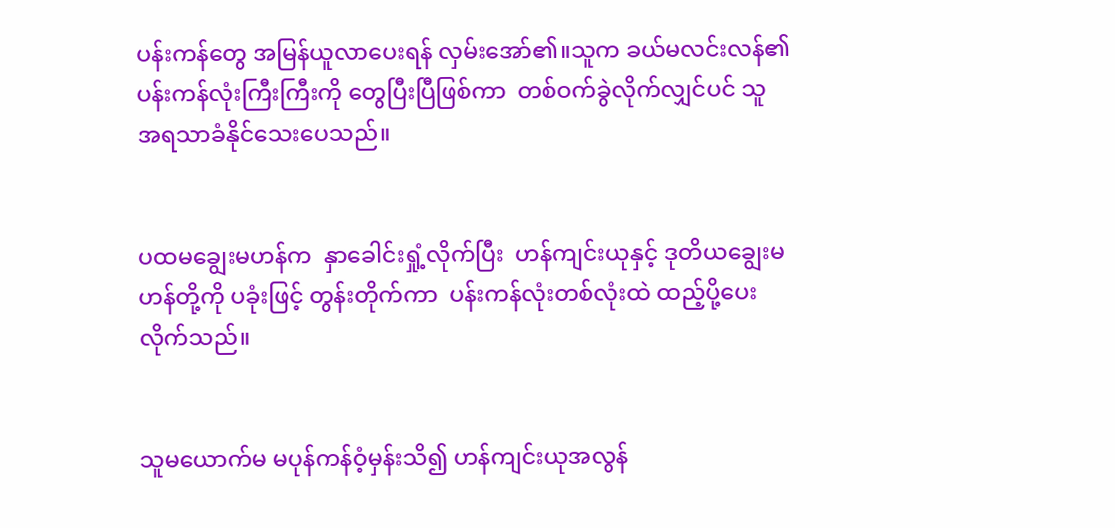ပန်းကန်တွေ အမြန်ယူလာပေးရန် လှမ်းအော်၏။သူက ခယ်မလင်းလန်၏ ပန်းကန်လုံးကြီးကြီးကို တွေပြီးပြီဖြစ်ကာ  တစ်ဝက်ခွဲလိုက်လျှင်ပင် သူ အရသာခံနိုင်သေးပေသည်။


ပထမချွေးမဟန်က  နှာခေါင်းရှုံ့လိုက်ပြီး  ဟန်ကျင်းယုနှင့် ဒုတိယချွေးမဟန်တို့ကို ပခုံးဖြင့် တွန်းတိုက်ကာ  ပန်းကန်လုံးတစ်လုံးထဲ ထည့်ပို့ပေး လိုက်သည်။


သူမယောက်မ မပုန်ကန်ဝံ့မှန်းသိ၍ ဟန်ကျင်းယုအလွန်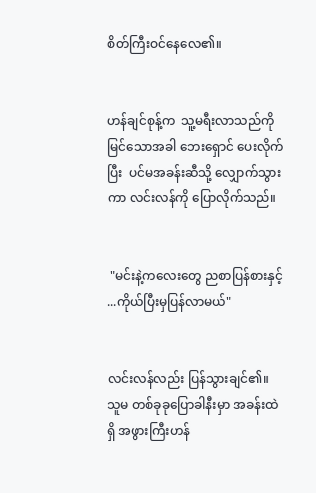စိတ်ကြီးဝင်နေလေ၏။


ဟန်ချင်စုန့်က  သူ့မရီးလာသည်ကို မြင်သောအခါ ဘေးရှောင် ပေးလိုက်ပြီး  ပင်မအခန်းဆီသို့ လျှောက်သွားကာ လင်းလန်ကို ပြောလိုက်သည်။


 "မင်းနဲ့ကလေးတွေ ညစာပြန်စားနှင့် ...ကိုယ်ပြီးမှပြန်လာမယ်"


လင်းလန်လည်း ပြန်သွားချင်၏။ သူမ တစ်ခုခုပြောခါနီးမှာ အခန်းထဲရှိ အဖွားကြီးဟန်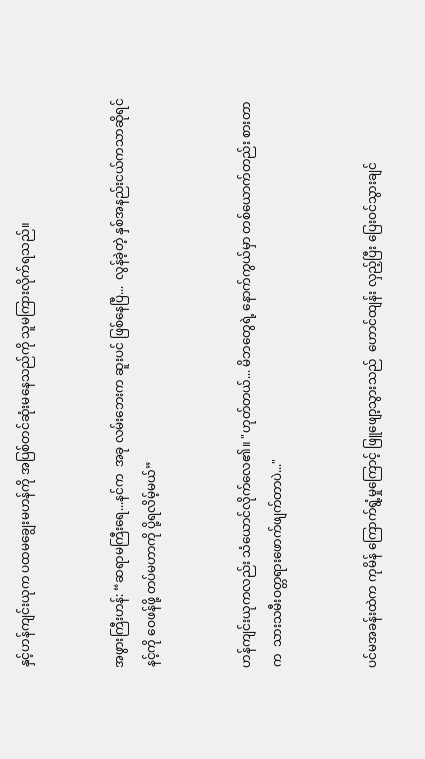နှင့်ဟန်ကျင်းယုက ပထမချွေးမဟန်ကို အပြစ်တင်ဆုံးမနေသည်ကို သူမကြားလိုက်ရသည်။


အဖွားကြီးဟန်: “ဆရာမကြီးရေ...နင်က  အခု လမ်းဘေးက ဆူးပင် ဖြစ်နေပြီ...  လွန်ခဲ့တဲ့ နှစ်အနည်းငယ်ကသာဆိုရင် နင့်ကို ဝေဖန်ဖို့ တပ်မဟာကို ပို့ရလိမ့်မယ်”


ဟန်ကျင်းယုကလည်း သံယောင်လိုက်လေ၏။ "ဟုတ်တယ်... မိဘတွေရဲ့ နောက်ကွယ်မှာ တစ်ယောက်တည်း စားတာက  သားသမီးဝတ္တရားဖောက်ဖျက်တာပဲ..."


ပင်မအခန်းထဲက ကုမိန် ကြောက်ရွံ့မှုကြောင့် ဖြူဖျော့သွားသည်  ဟောင်ထျန်း လှည့်ပြီး ပြေးဝင်သွားချင်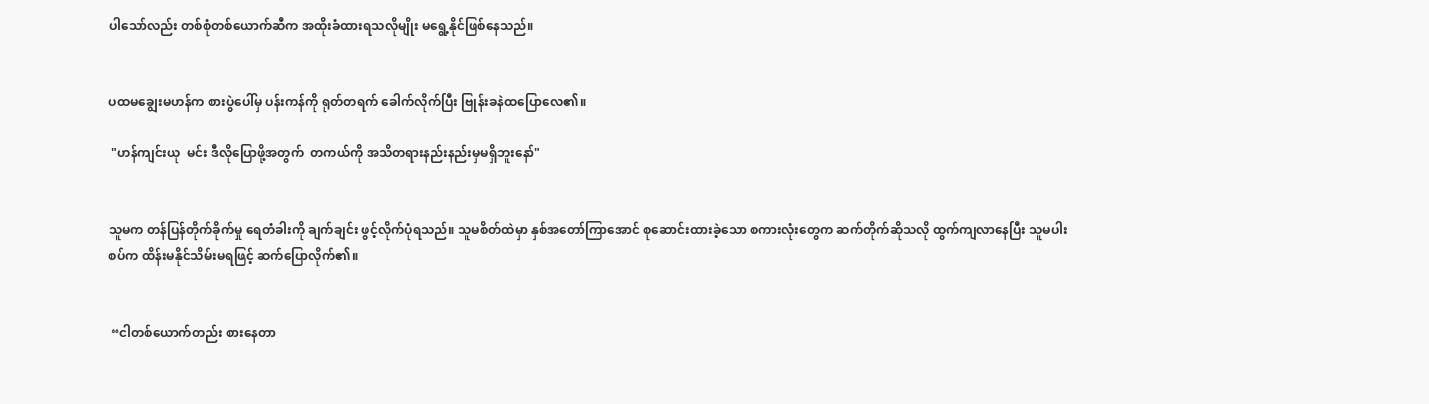ပါသော်လည်း တစ်စုံတစ်ယောက်ဆီက အထိုးခံထားရသလိုမျိုး မရွေ့နိုင်ဖြစ်နေသည်။


ပထမချွေးမဟန်က စားပွဲပေါ်မှ ပန်းကန်ကို ရုတ်တရက် ခေါက်လိုက်ပြီး ဗြုန်းခနဲထပြောလေ၏။

 "ဟန်ကျင်းယု  မင်း ဒီလိုပြောဖို့အတွက်  တကယ်ကို အသိတရားနည်းနည်းမှမရှိဘူးနော်"


သူမက တန်ပြန်တိုက်ခိုက်မှု ရေတံခါးကို ချက်ချင်း ဖွင့်လိုက်ပုံရသည်။ သူမစိတ်ထဲမှာ နှစ်အတော်ကြာအောင် စုဆောင်းထားခဲ့သော စကားလုံးတွေက ဆက်တိုက်ဆိုသလို ထွက်ကျလာနေပြီး သူမပါးစပ်က ထိန်းမနိုင်သိမ်းမရဖြင့် ဆက်ပြောလိုက်၏။


 “ငါတစ်ယောက်တည်း စားနေတာ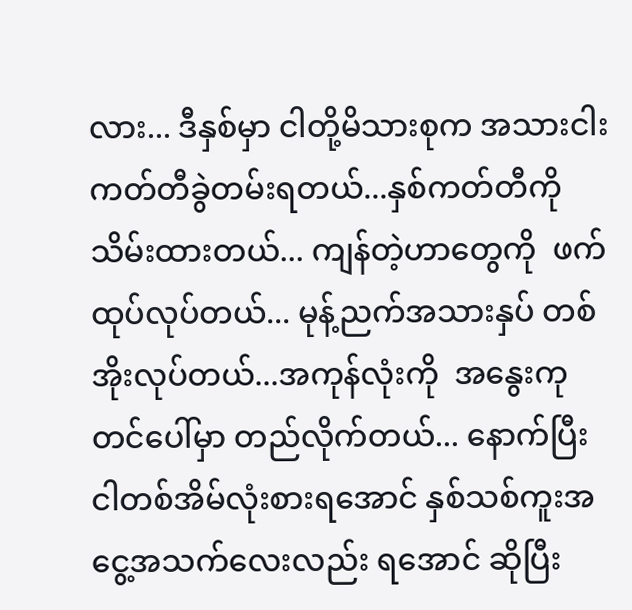လား... ဒီနှစ်မှာ ငါတို့မိသားစုက အသားငါးကတ်တီခွဲတမ်းရတယ်...နှစ်ကတ်တီကိုသိမ်းထားတယ်... ကျန်တဲ့ဟာတွေကို  ဖက်ထုပ်လုပ်တယ်... မုန့်ညက်အသားနှပ် တစ်အိုးလုပ်တယ်...အကုန်လုံးကို  အနွေးကုတင်ပေါ်မှာ တည်လိုက်တယ်... နောက်ပြီး ငါတစ်အိမ်လုံးစားရအောင် နှစ်သစ်ကူးအငွေ့အသက်လေးလည်း ရအောင် ဆိုပြီး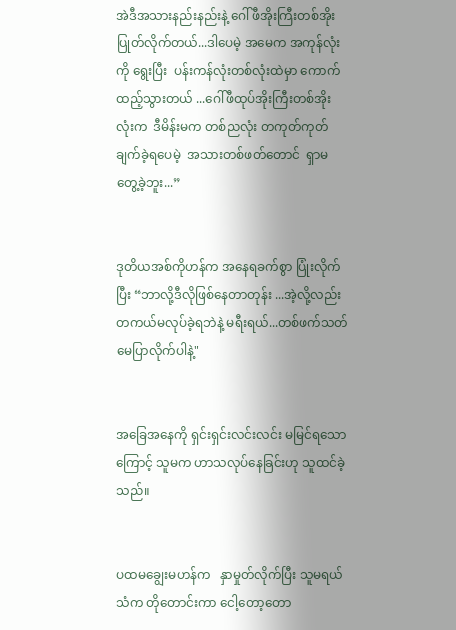အဲဒီအသားနည်းနည်းနဲ့ ဂေါ်ဖီအိုးကြီးတစ်အိုးပြုတ်လိုက်တယ်...ဒါပေမဲ့ အမေက အကုန်လုံးကို ရွေးပြီး  ပန်းကန်လုံးတစ်လုံးထဲမှာ ကောက်ထည့်သွားတယ် ...ဂေါ်ဖီထုပ်အိုးကြီးတစ်အိုးလုံးက  ဒီမိန်းမက တစ်ညလုံး တကုတ်ကုတ် ချက်ခဲ့ရပေမဲ့  အသားတစ်ဖတ်တောင်  ရှာမတွေ့ခဲ့ဘူး...”


ဒုတိယအစ်ကိုဟန်က အနေရခက်စွာ ပြုံးလိုက်ပြီး “ဘာလို့ဒီလိုဖြစ်နေတာတုန်း ...အဲ့လို့လည်း တကယ်မလုပ်ခဲ့ရဘဲနဲ့ မရီးရယ်...တစ်ဖက်သတ်မေပြာလိုက်ပါနဲ့"


အခြေအနေကို ရှင်းရှင်းလင်းလင်း မမြင်ရသောကြောင့် သူမက ဟာသလုပ်နေခြင်းဟု သူထင်ခဲ့သည်။


ပထမချွေးမဟန်က   နှာမှုတ်လိုက်ပြီး သူမရယ်သံက တိုတောင်းကာ ငေါ့တော့တော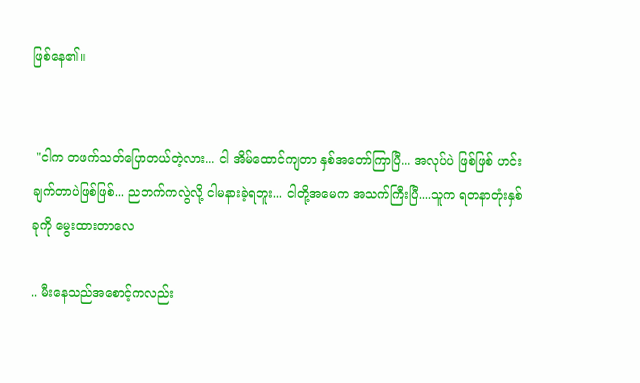ဖြစ်နေ၏။


 "ငါက တဖက်သတ်ပြောတယ်တဲ့လား... ငါ အိမ်ထောင်ကျတာ နှစ်အတော်ကြာပြီ... အလုပ်ပဲ ဖြစ်ဖြစ် ဟင်းချက်တာပဲဖြစ်ဖြစ်... ညဘက်ကလွဲလို့ ငါမနားခဲ့ရဘူး... ငါတို့အမေက အသက်ကြီးပြီ....သူက ရတနာတုံးနှစ်ခုကို မွေးထားတာလေ

.. မီးနေသည်အစောင့်ကလည်း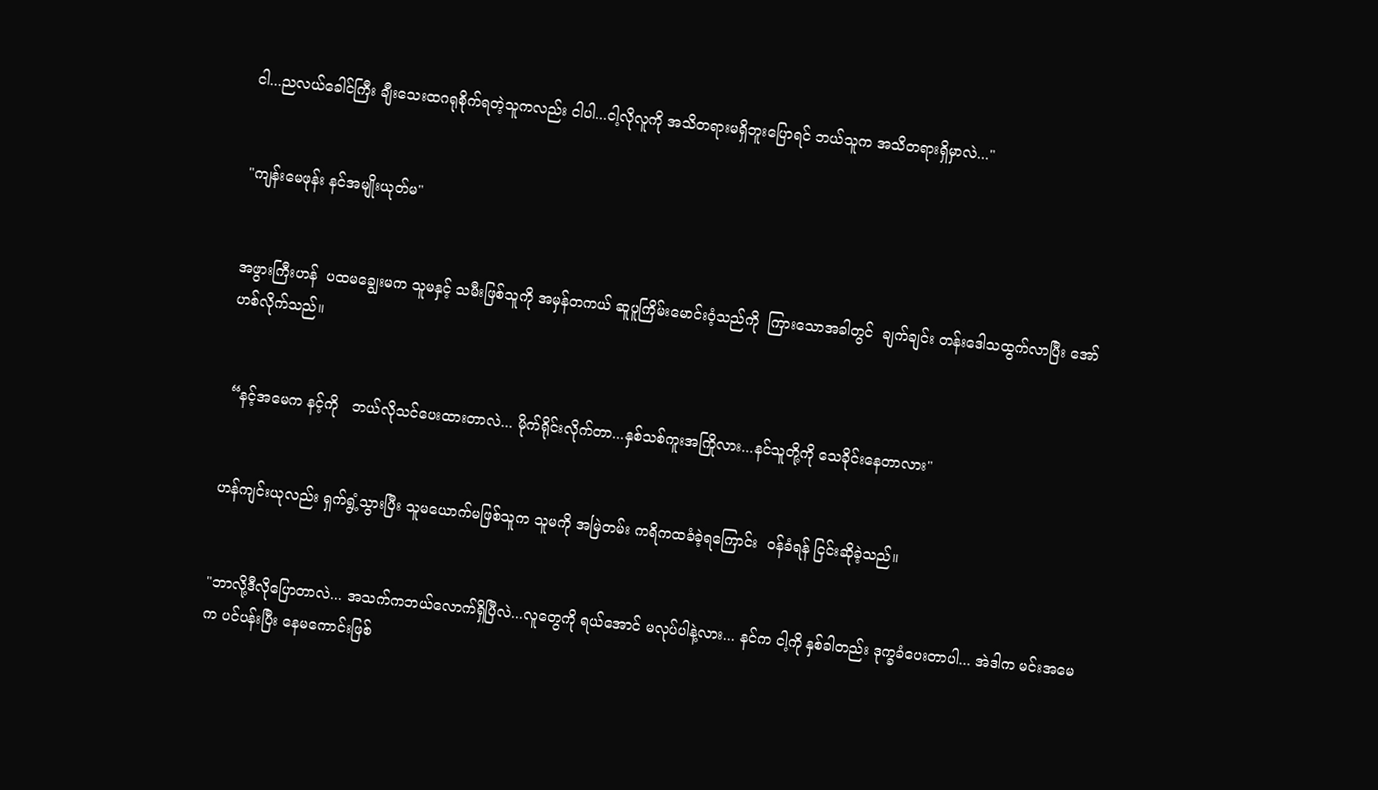ငါ...ညလယ်ခေါင်ကြီး ချီးသေးထဂရုစိုက်ရတဲ့သူကလည်း ငါပါ...ငါ့လိုလူကို အသိတရားမရှိဘူးပြောရင် ဘယ်သူက အသိတရားရှိမှာလဲ..."


"ကျန်းမေဖုန်း နင်အမျိုးယုတ်မ"


အဖွားကြီးဟန်  ပထမချွေးမက သူမနှင့် သမီးဖြစ်သူကို အမှန်တကယ် ဆူပူကြိမ်းမောင်းဝံ့သည်ကို  ကြားသောအခါတွင်  ချက်ချင်း တန်းဒေါသထွက်လာပြီး အော်ဟစ်လိုက်သည်။


 “နင့်အမေက နင့်ကို   ဘယ်လိုသင်ပေးထားတာလဲ... မိုက်ရိုင်းလိုက်တာ...နှစ်သစ်ကူးအကြိုလား...နင်သူတို့ကို သေခိုင်းနေတာလား"


ဟန်ကျင်းယုလည်း ရှက်ရွံ့သွားပြီး သူမယောက်မဖြစ်သူက သူမကို အမြဲတမ်း ကရိကထခံခဲ့ရကြောင်း  ဝန်ခံရန် ငြင်းဆိုခဲ့သည်။


"ဘာလို့ဒီလိုပြောတာလဲ... အသက်ကဘယ်လောက်ရှိပြီလဲ...လူတွေကို ရယ်အောင် မလုပ်ပါနဲ့လား... နင်က ငါ့ကို နှစ်ခါတည်း ဒုက္ခခံပေးတာပါ... အဲဒါက မင်းအမေက ပင်ပန်းပြီး နေမကောင်းဖြစ်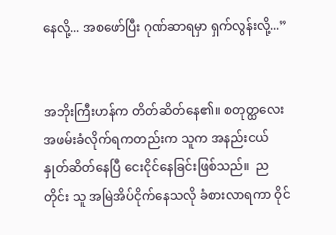နေလို့... အစဖော်ပြီး ဂုဏ်ဆာရမှာ ရှက်လွန်းလို့...”


အဘိုးကြီးဟန်က တိတ်ဆိတ်နေ၏။ စတုတ္ထလေး အဖမ်းခံလိုက်ရကတည်းက သူက အနည်းငယ် နှုတ်ဆိတ်နေပြီ ငေးငိုင်နေခြင်းဖြစ်သည်။  ညတိုင်း သူ အမြဲအိပ်ငိုက်နေသလို ခံစားလာရကာ ဝိုင်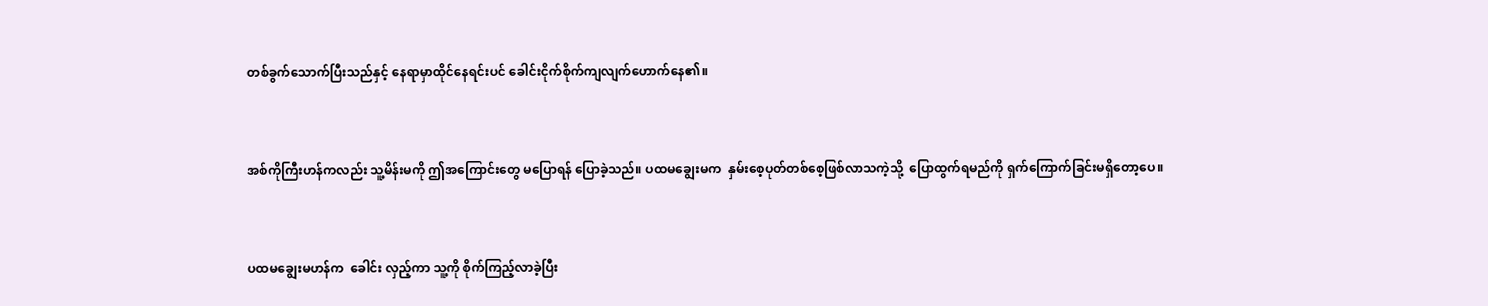တစ်ခွက်သောက်ပြီးသည်နှင့် နေရာမှာထိုင်နေရင်းပင် ခေါင်းငိုက်စိုက်ကျလျက်ဟောက်နေ၏။


အစ်ကိုကြီးဟန်ကလည်း သူ့မိန်းမကို ဤအကြောင်းတွေ မပြောရန် ပြောခဲ့သည်။ ပထမချွေးမက  နှမ်းစေ့ပုတ်တစ်စေ့ဖြစ်လာသကဲ့သို့  ပြောထွက်ရမည်ကို ရှက်ကြောက်ခြင်းမရှိတော့ပေ။


ပထမချွေးမဟန်က  ခေါင်း လှည့်ကာ သူ့ကို စိုက်ကြည့်လာခဲ့ပြီး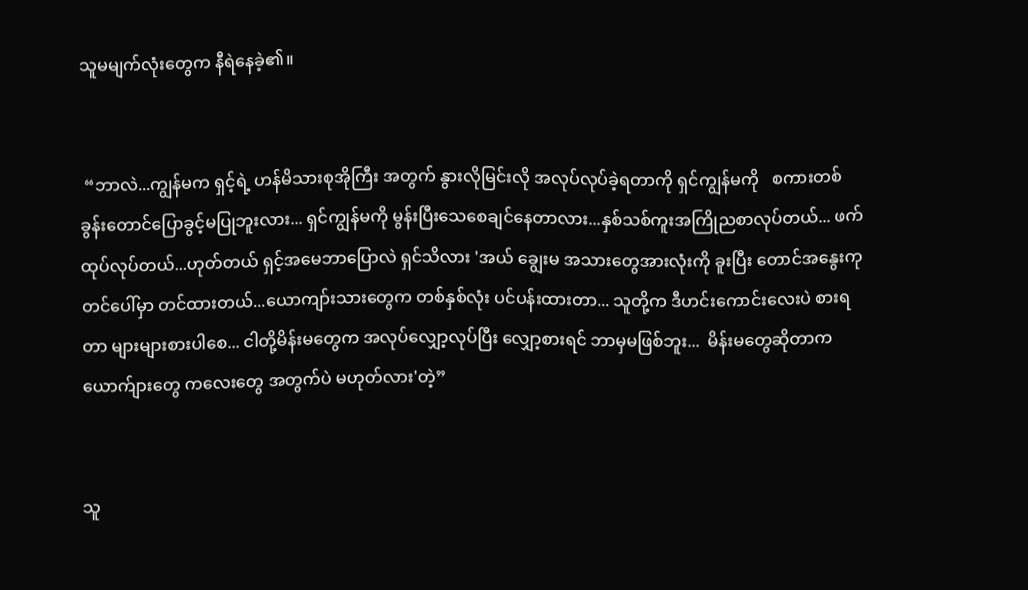သူမမျက်လုံးတွေက နီရဲနေခဲ့၏။


 “ဘာလဲ...ကျွန်မက ရှင့်ရဲ့ ဟန်မိသားစုအိုကြီး အတွက် နွားလိုမြင်းလို အလုပ်လုပ်ခဲ့ရတာကို ရှင်ကျွန်မကို   စကားတစ်ခွန်းတောင်ပြောခွင့်မပြုဘူးလား... ရှင်ကျွန်မကို မွန်းပြီးသေစေချင်နေတာလား...နှစ်သစ်ကူးအကြိုညစာလုပ်တယ်... ဖက်ထုပ်လုပ်တယ်...ဟုတ်တယ် ရှင့်အမေဘာပြောလဲ ရှင်သိလား 'အယ် ချွေးမ အသားတွေအားလုံးကို ခူးပြီး တောင်အနွေးကုတင်ပေါ်မှာ တင်ထားတယ်...ယောကျာ်းသားတွေက တစ်နှစ်လုံး ပင်ပန်းထားတာ... သူတို့က ဒီဟင်းကောင်းလေးပဲ စားရတာ များများစားပါစေ... ငါတို့မိန်းမတွေက အလုပ်လျှော့လုပ်ပြီး လျှော့စားရင် ဘာမှမဖြစ်ဘူး...  မိန်းမတွေဆိုတာက  ယောက်ျားတွေ ကလေးတွေ အတွက်ပဲ မဟုတ်လား'တဲ့”


သူ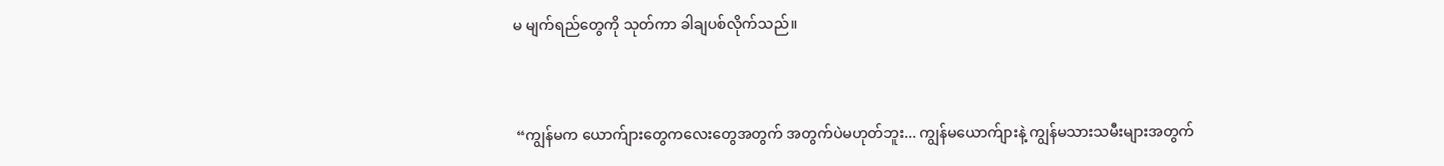မ မျက်ရည်တွေကို သုတ်ကာ ခါချပစ်လိုက်သည်။


 “ကျွန်မက ယောက်ျားတွေကလေးတွေအတွက် အတွက်ပဲမဟုတ်ဘူး... ကျွန်မယောက်ျားနဲ့ ကျွန်မသားသမီးများအတွက်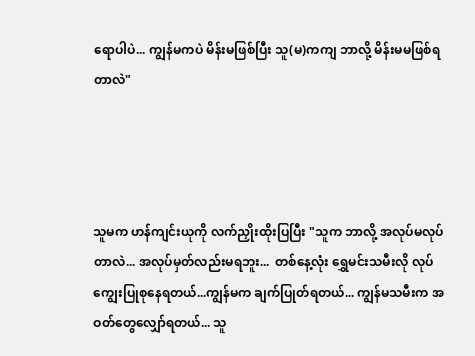ရောပါပဲ... ကျွန်မကပဲ မိန်းမဖြစ်ပြီး သူ(မ)ကကျ ဘာလို့ မိန်းမမဖြစ်ရတာလဲ"




သူမက ဟန်ကျင်းယုကို လက်ညှိုးထိုးပြပြီး "သူက ဘာလို့ အလုပ်မလုပ်တာလဲ... အလုပ်မှတ်လည်းမရဘူး...  တစ်နေ့လုံး ရွှေမင်းသမီးလို လုပ်ကျွေးပြုစုနေရတယ်...ကျွန်မက ချက်ပြုတ်ရတယ်... ကျွန်မသမီးက အဝတ်တွေလျှော်ရတယ်... သူ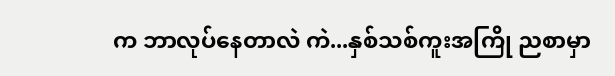က ဘာလုပ်နေတာလဲ ကဲ...နှစ်သစ်ကူးအကြို ညစာမှာ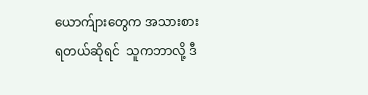ယောက်ျားတွေက အသားစားရတယ်ဆိုရင်  သူကဘာလို့ ဒီ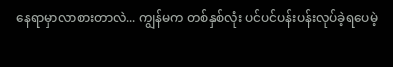နေရာမှာလာစားတာလဲ... ကျွန်မက တစ်နှစ်လုံး ပင်ပင်ပန်းပန်းလုပ်ခဲ့ရပေမဲ့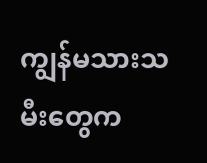ကျွန်မသားသမီးတွေက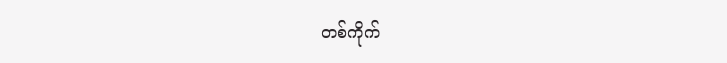တစ်ကိုက်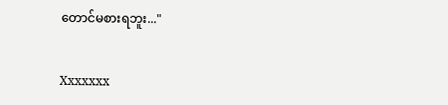တောင်မစားရဘူး..."


Xxxxxxx